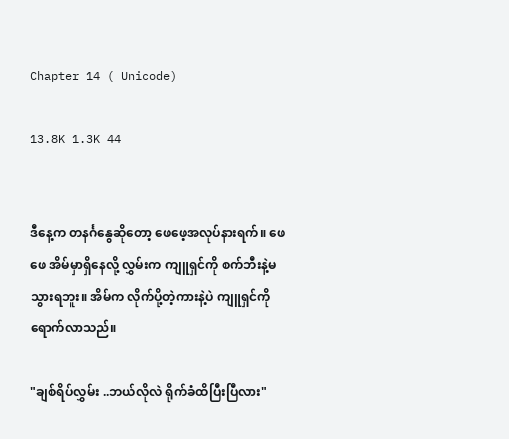Chapter 14 ( Unicode)

13.8K 1.3K 44


ဒီနေ့က တနင်္ဂနွေဆိုတော့ ဖေဖေ့အလုပ်နားရက်။ ဖေဖေ အိမ်မှာရှိနေလို့ လွှမ်းက ကျူရှင်ကို စက်ဘီးနဲ့မသွားရဘူး။ အိမ်က လိုက်ပို့တဲ့ကားနဲ့ပဲ ကျူရှင်ကို ရောက်လာသည်။

"ချစ်ရိပ်လွှမ်း ..ဘယ်လိုလဲ ရိုက်ခံထိပြီးပြီလား"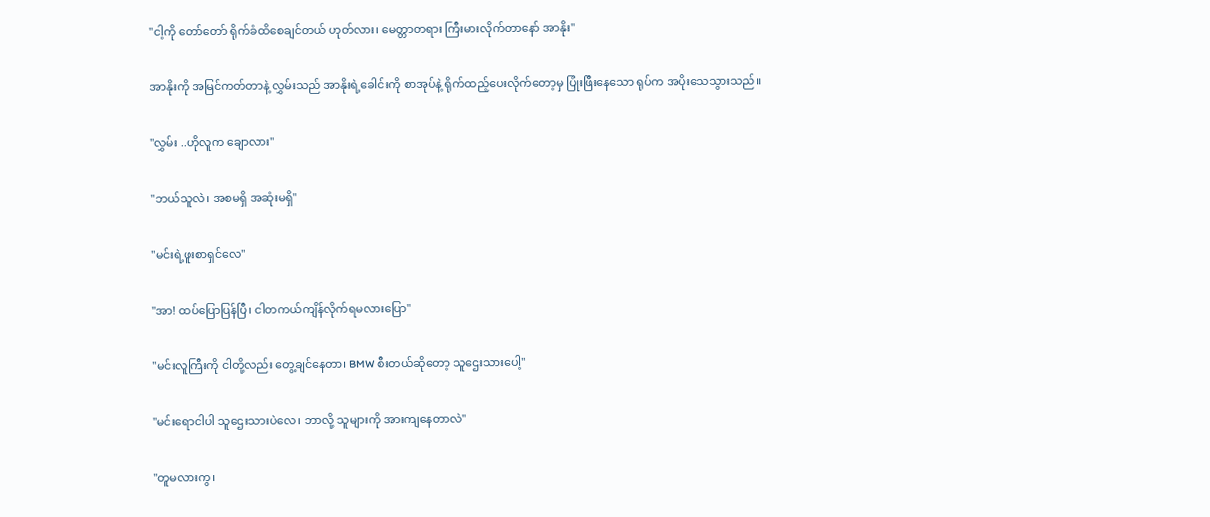"ငါ့ကို တော်တော် ရိုက်ခံထိစေချင်တယ် ဟုတ်လား၊ မေတ္တာတရား ကြီးမားလိုက်တာနော် အာနိုး"

အာနိုးကို အမြင်ကတ်တာနဲ့ လွှမ်းသည် အာနိုးရဲ့ခေါင်းကို စာအုပ်နဲ့ ရိုက်ထည့်ပေးလိုက်တော့မှ ပြုံးဖြီးနေသော ရုပ်က အပိုးသေသွားသည်။

"လွှမ်း ..ဟိုလူက ချောလား"

"ဘယ်သူလဲ၊ အစမရှိ အဆုံးမရှိ"

"မင်းရဲ့ဖူးစာရှင်လေ"

"အာ! ထပ်ပြောပြန်ပြီ၊ ငါတကယ်ကျိန်လိုက်ရမလားပြော"

"မင်းလူကြီးကို ငါတို့လည်း တွေ့ချင်နေတာ၊ BMW စီးတယ်ဆိုတော့ သူဌေးသားပေါ့"

"မင်းရောငါပါ သူဌေးသားပဲလေ၊ ဘာလို့ သူများကို အားကျနေတာလဲ"

"တူမလားကွ၊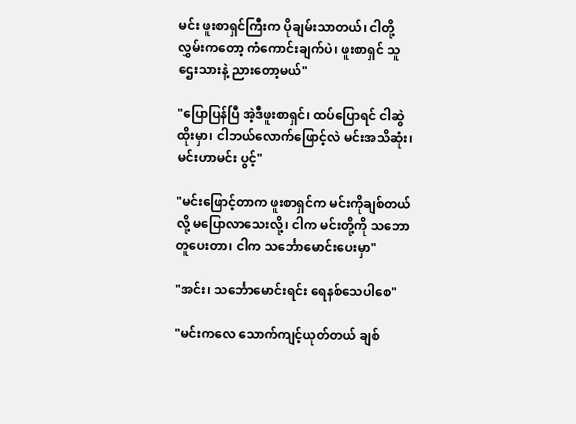မင်း ဖူးစာရှင်ကြီးက ပိုချမ်းသာတယ်၊ ငါတို့လွှမ်းကတော့ ကံကောင်းချက်ပဲ၊ ဖူးစာရှင် သူဌေးသားနဲ့ ညားတော့မယ်"

"ပြောပြန်ပြီ အဲ့ဒီဖူးစာရှင်၊ ထပ်ပြောရင် ငါဆွဲထိုးမှာ၊ ငါဘယ်လောက်ဖြောင့်လဲ မင်းအသိဆုံး၊ မင်းဟာမင်း ပွင့်"

"မင်းဖြောင့်တာက ဖူးစာရှင်က မင်းကိုချစ်တယ်လို့ မပြောလာသေးလို့၊ ငါက မင်းတို့ကို သဘောတူပေးတာ၊ ငါက သင်္ဘောမောင်းပေးမှာ"

"အင်း၊ သင်္ဘောမောင်းရင်း ရေနစ်သေပါစေ"

"မင်းကလေ သောက်ကျင့်ယုတ်တယ် ချစ်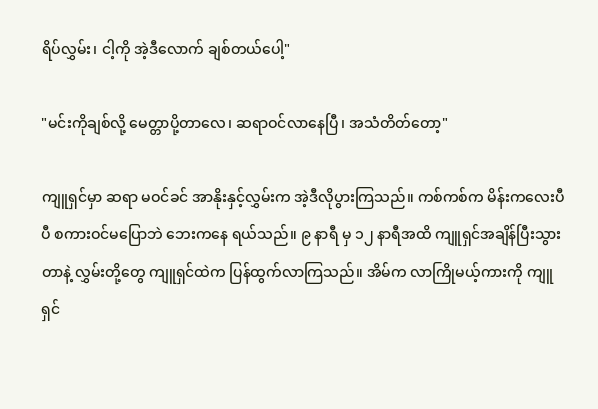ရိပ်လွှမ်း၊ ငါ့ကို အဲ့ဒီလောက် ချစ်တယ်ပေါ့"

"မင်းကိုချစ်လို့ မေတ္တာပို့တာလေ၊ ဆရာဝင်လာနေပြီ၊ အသံတိတ်တော့"

ကျူရှင်မှာ ဆရာ မဝင်ခင် အာနိုးနှင့်လွှမ်းက အဲ့ဒီလိုပွားကြသည်။ ကစ်ကစ်က မိန်းကလေးပီပီ စကားဝင်မပြောဘဲ ဘေးကနေ ရယ်သည်။ ၉ နာရီ မှ ၁၂ နာရီအထိ ကျူရှင်အချိန်ပြီးသွားတာနဲ့ လွှမ်းတို့တွေ ကျူရှင်ထဲက ပြန်ထွက်လာကြသည်။ အိမ်က လာကြိုမယ့်ကားကို ကျူရှင်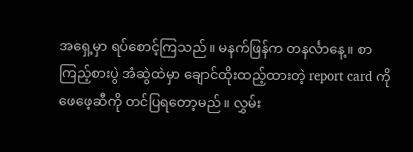အရှေ့မှာ ရပ်စောင့်ကြသည်။ မနက်ဖြန်က တနင်္လာနေ့။ စာကြည့်စားပွဲ အံဆွဲထဲမှာ ချောင်ထိုးထည့်ထားတဲ့ report card ကို ဖေဖေ့ဆီကို တင်ပြရတော့မည်။ လွှမ်း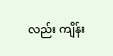လည်း ကျိန်း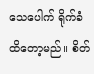သေပေါက် ရိုက်ခံထိတော့မည်။ စိတ်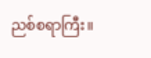ညစ်စရာကြီး။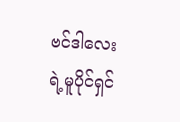ဗင်ဒါလေးရဲ့မူပိုင်ရှင်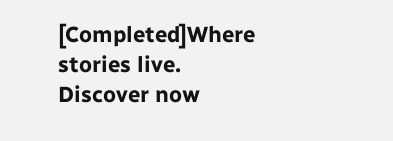[Completed]Where stories live. Discover now